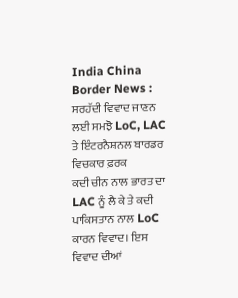India China Border News : ਸਰਹੱਦੀ ਵਿਵਾਦ ਜਾਣਨ ਲਈ ਸਮਝੋ LoC, LAC ਤੇ ਇੰਟਰਨੈਸ਼ਨਲ ਬਾਰਡਰ ਵਿਚਕਾਰ ਫ਼ਰਕ
ਕਦੀ ਚੀਨ ਨਾਲ ਭਾਰਤ ਦਾ LAC ਨੂੰ ਲੈ ਕੇ ਤੇ ਕਦੀ ਪਾਕਿਸਤਾਨ ਨਾਲ LoC ਕਾਰਨ ਵਿਵਾਦ। ਇਸ ਵਿਵਾਦ ਦੀਆਂ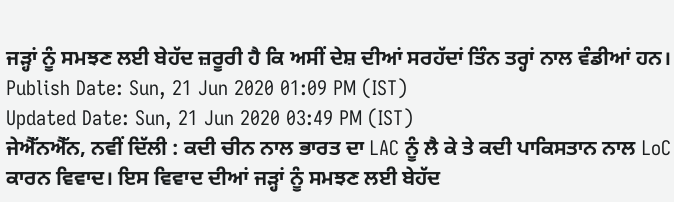ਜੜ੍ਹਾਂ ਨੂੰ ਸਮਝਣ ਲਈ ਬੇਹੱਦ ਜ਼ਰੂਰੀ ਹੈ ਕਿ ਅਸੀਂ ਦੇਸ਼ ਦੀਆਂ ਸਰਹੱਦਾਂ ਤਿੰਨ ਤਰ੍ਹਾਂ ਨਾਲ ਵੰਡੀਆਂ ਹਨ।
Publish Date: Sun, 21 Jun 2020 01:09 PM (IST)
Updated Date: Sun, 21 Jun 2020 03:49 PM (IST)
ਜੇਐੱਨਐੱਨ, ਨਵੀਂ ਦਿੱਲੀ : ਕਦੀ ਚੀਨ ਨਾਲ ਭਾਰਤ ਦਾ LAC ਨੂੰ ਲੈ ਕੇ ਤੇ ਕਦੀ ਪਾਕਿਸਤਾਨ ਨਾਲ LoC ਕਾਰਨ ਵਿਵਾਦ। ਇਸ ਵਿਵਾਦ ਦੀਆਂ ਜੜ੍ਹਾਂ ਨੂੰ ਸਮਝਣ ਲਈ ਬੇਹੱਦ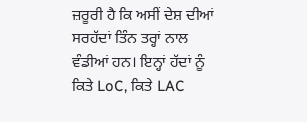ਜ਼ਰੂਰੀ ਹੈ ਕਿ ਅਸੀਂ ਦੇਸ਼ ਦੀਆਂ ਸਰਹੱਦਾਂ ਤਿੰਨ ਤਰ੍ਹਾਂ ਨਾਲ ਵੰਡੀਆਂ ਹਨ। ਇਨ੍ਹਾਂ ਹੱਦਾਂ ਨੂੰ ਕਿਤੇ LoC, ਕਿਤੇ LAC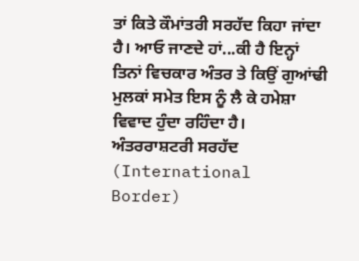ਤਾਂ ਕਿਤੇ ਕੌਮਾਂਤਰੀ ਸਰਹੱਦ ਕਿਹਾ ਜਾਂਦਾ ਹੈ। ਆਓ ਜਾਣਦੇ ਹਾਂ...ਕੀ ਹੈ ਇਨ੍ਹਾਂ ਤਿਨਾਂ ਵਿਚਕਾਰ ਅੰਤਰ ਤੇ ਕਿਉਂ ਗੁਆਂਢੀ ਮੁਲਕਾਂ ਸਮੇਤ ਇਸ ਨੂੰ ਲੈ ਕੇ ਹਮੇਸ਼ਾ ਵਿਵਾਦ ਹੁੰਦਾ ਰਹਿੰਦਾ ਹੈ।
ਅੰਤਰਰਾਸ਼ਟਰੀ ਸਰਹੱਦ (International Border)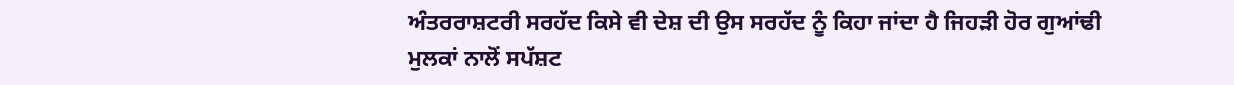ਅੰਤਰਰਾਸ਼ਟਰੀ ਸਰਹੱਦ ਕਿਸੇ ਵੀ ਦੇਸ਼ ਦੀ ਉਸ ਸਰਹੱਦ ਨੂੰ ਕਿਹਾ ਜਾਂਦਾ ਹੈ ਜਿਹੜੀ ਹੋਰ ਗੁਆਂਢੀ ਮੁਲਕਾਂ ਨਾਲੋਂ ਸਪੱਸ਼ਟ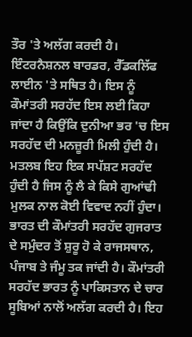ਤੌਰ 'ਤੇ ਅਲੱਗ ਕਰਦੀ ਹੈ। ਇੰਟਰਨੈਸ਼ਨਲ ਬਾਰਡਰ, ਰੈੱਡਕਲਿੱਫ ਲਾਈਨ 'ਤੇ ਸਥਿਤ ਹੈ। ਇਸ ਨੂੰ ਕੌਮਾਂਤਰੀ ਸਰਹੱਦ ਇਸ ਲਈ ਕਿਹਾ ਜਾਂਦਾ ਹੈ ਕਿਉਂਕਿ ਦੁਨੀਆ ਭਰ 'ਚ ਇਸ ਸਰਹੱਦ ਦੀ ਮਨਜ਼ੂਰੀ ਮਿਲੀ ਹੁੰਦੀ ਹੈ। ਮਤਲਬ ਇਹ ਇਕ ਸਪੱਸ਼ਟ ਸਰਹੱਦ ਹੁੰਦੀ ਹੈ ਜਿਸ ਨੂੰ ਲੈ ਕੇ ਕਿਸੇ ਗੁਆਂਢੀ ਮੁਲਕ ਨਾਲ ਕੋਈ ਵਿਵਾਦ ਨਹੀਂ ਹੁੰਦਾ। ਭਾਰਤ ਦੀ ਕੌਮਾਂਤਰੀ ਸਰਹੱਦ ਗੁਜਰਾਤ ਦੇ ਸਮੁੰਦਰ ਤੋਂ ਸ਼ੁਰੂ ਹੋ ਕੇ ਰਾਜਸਥਾਨ, ਪੰਜਾਬ ਤੇ ਜੰਮੂ ਤਕ ਜਾਂਦੀ ਹੈ। ਕੌਮਾਂਤਰੀ ਸਰਹੱਦ ਭਾਰਤ ਨੂੰ ਪਾਕਿਸਤਾਨ ਦੇ ਚਾਰ ਸੂਬਿਆਂ ਨਾਲੋਂ ਅਲੱਗ ਕਰਦੀ ਹੈ। ਇਹ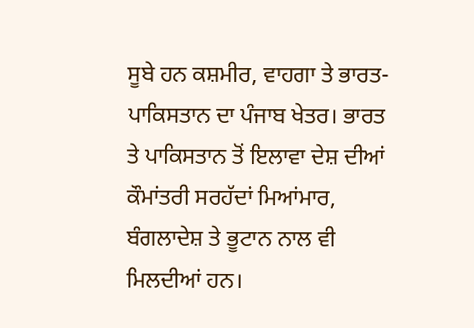ਸੂਬੇ ਹਨ ਕਸ਼ਮੀਰ, ਵਾਹਗਾ ਤੇ ਭਾਰਤ-ਪਾਕਿਸਤਾਨ ਦਾ ਪੰਜਾਬ ਖੇਤਰ। ਭਾਰਤ ਤੇ ਪਾਕਿਸਤਾਨ ਤੋਂ ਇਲਾਵਾ ਦੇਸ਼ ਦੀਆਂ ਕੌਮਾਂਤਰੀ ਸਰਹੱਦਾਂ ਮਿਆਂਮਾਰ, ਬੰਗਲਾਦੇਸ਼ ਤੇ ਭੂਟਾਨ ਨਾਲ ਵੀ ਮਿਲਦੀਆਂ ਹਨ।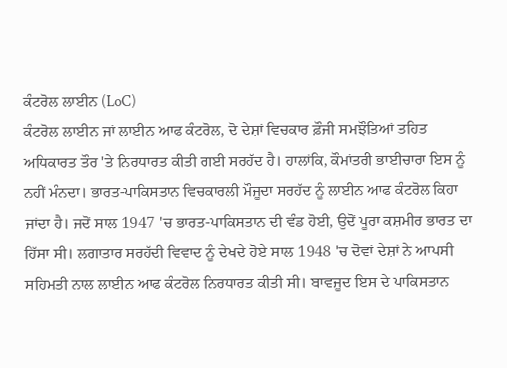ਕੰਟਰੋਲ ਲਾਈਨ (LoC)
ਕੰਟਰੋਲ ਲਾਈਨ ਜਾਂ ਲਾਈਨ ਆਫ ਕੰਟਰੋਲ, ਦੋ ਦੇਸ਼ਾਂ ਵਿਚਕਾਰ ਫ਼ੌਜੀ ਸਮਝੌਤਿਆਂ ਤਹਿਤ ਅਧਿਕਾਰਤ ਤੌਰ 'ਤੇ ਨਿਰਧਾਰਤ ਕੀਤੀ ਗਈ ਸਰਹੱਦ ਹੈ। ਹਾਲਾਂਕਿ, ਕੌਮਾਂਤਰੀ ਭਾਈਚਾਰਾ ਇਸ ਨੂੰ ਨਹੀਂ ਮੰਨਦਾ। ਭਾਰਤ-ਪਾਕਿਸਤਾਨ ਵਿਚਕਾਰਲੀ ਮੌਜੂਦਾ ਸਰਹੱਦ ਨੂੰ ਲਾਈਨ ਆਫ ਕੰਟਰੋਲ ਕਿਹਾ ਜਾਂਦਾ ਹੈ। ਜਦੋਂ ਸਾਲ 1947 'ਚ ਭਾਰਤ-ਪਾਕਿਸਤਾਨ ਦੀ ਵੰਡ ਹੋਈ, ਉਦੋਂ ਪੂਰਾ ਕਸ਼ਮੀਰ ਭਾਰਤ ਦਾ ਹਿੱਸਾ ਸੀ। ਲਗਾਤਾਰ ਸਰਹੱਦੀ ਵਿਵਾਦ ਨੂੰ ਦੇਖਦੇ ਹੋਏ ਸਾਲ 1948 'ਚ ਦੋਵਾਂ ਦੇਸ਼ਾਂ ਨੇ ਆਪਸੀ ਸਹਿਮਤੀ ਨਾਲ ਲਾਈਨ ਆਫ ਕੰਟਰੋਲ ਨਿਰਧਾਰਤ ਕੀਤੀ ਸੀ। ਬਾਵਜੂਦ ਇਸ ਦੇ ਪਾਕਿਸਤਾਨ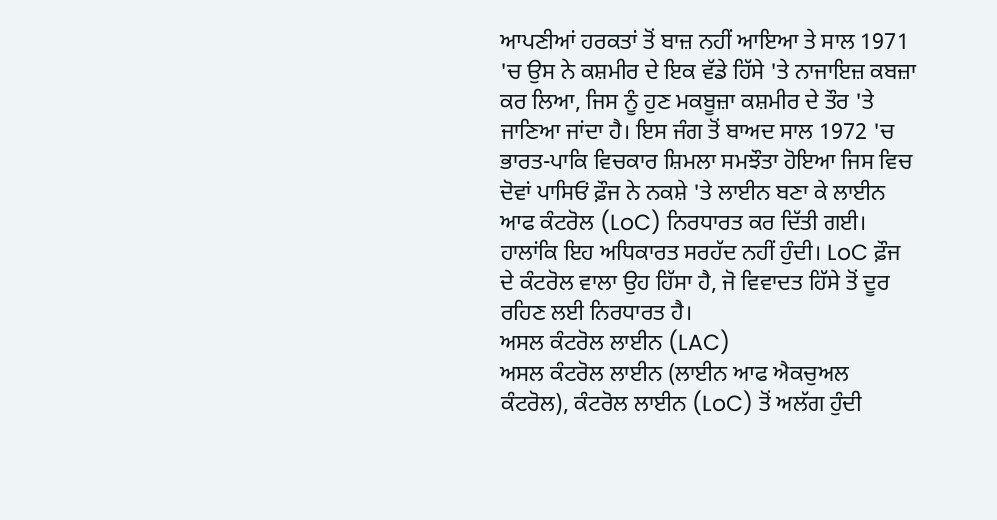ਆਪਣੀਆਂ ਹਰਕਤਾਂ ਤੋਂ ਬਾਜ਼ ਨਹੀਂ ਆਇਆ ਤੇ ਸਾਲ 1971 'ਚ ਉਸ ਨੇ ਕਸ਼ਮੀਰ ਦੇ ਇਕ ਵੱਡੇ ਹਿੱਸੇ 'ਤੇ ਨਾਜਾਇਜ਼ ਕਬਜ਼ਾ ਕਰ ਲਿਆ, ਜਿਸ ਨੂੰ ਹੁਣ ਮਕਬੂਜ਼ਾ ਕਸ਼ਮੀਰ ਦੇ ਤੌਰ 'ਤੇ ਜਾਣਿਆ ਜਾਂਦਾ ਹੈ। ਇਸ ਜੰਗ ਤੋਂ ਬਾਅਦ ਸਾਲ 1972 'ਚ ਭਾਰਤ-ਪਾਕਿ ਵਿਚਕਾਰ ਸ਼ਿਮਲਾ ਸਮਝੌਤਾ ਹੋਇਆ ਜਿਸ ਵਿਚ ਦੋਵਾਂ ਪਾਸਿਓਂ ਫ਼ੌਜ ਨੇ ਨਕਸ਼ੇ 'ਤੇ ਲਾਈਨ ਬਣਾ ਕੇ ਲਾਈਨ ਆਫ ਕੰਟਰੋਲ (LoC) ਨਿਰਧਾਰਤ ਕਰ ਦਿੱਤੀ ਗਈ। ਹਾਲਾਂਕਿ ਇਹ ਅਧਿਕਾਰਤ ਸਰਹੱਦ ਨਹੀਂ ਹੁੰਦੀ। LoC ਫ਼ੌਜ ਦੇ ਕੰਟਰੋਲ ਵਾਲਾ ਉਹ ਹਿੱਸਾ ਹੈ, ਜੋ ਵਿਵਾਦਤ ਹਿੱਸੇ ਤੋਂ ਦੂਰ ਰਹਿਣ ਲਈ ਨਿਰਧਾਰਤ ਹੈ।
ਅਸਲ ਕੰਟਰੋਲ ਲਾਈਨ (LAC)
ਅਸਲ ਕੰਟਰੋਲ ਲਾਈਨ (ਲਾਈਨ ਆਫ ਐਕਚੁਅਲ ਕੰਟਰੋਲ), ਕੰਟਰੋਲ ਲਾਈਨ (LoC) ਤੋਂ ਅਲੱਗ ਹੁੰਦੀ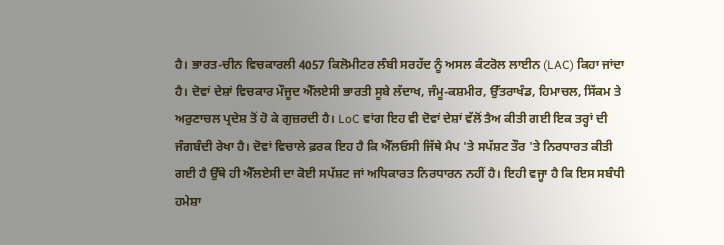ਹੈ। ਭਾਰਤ-ਚੀਨ ਵਿਚਕਾਰਲੀ 4057 ਕਿਲੋਮੀਟਰ ਲੰਬੀ ਸਰਹੱਦ ਨੂੰ ਅਸਲ ਕੰਟਰੋਲ ਲਾਈਨ (LAC) ਕਿਹਾ ਜਾਂਦਾ ਹੈ। ਦੋਵਾਂ ਦੇਸ਼ਾਂ ਵਿਚਕਾਰ ਮੌਜੂਦ ਐੱਲਏਸੀ ਭਾਰਤੀ ਸੂਬੇ ਲੱਦਾਖ, ਜੰਮੂ-ਕਸ਼ਮੀਰ, ਉੱਤਰਾਖੰਡ, ਹਿਮਾਚਲ, ਸਿੱਕਮ ਤੇ ਅਰੁਣਾਚਲ ਪ੍ਰਦੇਸ਼ ਤੋਂ ਹੋ ਕੇ ਗੁਜ਼ਰਦੀ ਹੈ। LoC ਵਾਂਗ ਇਹ ਵੀ ਦੋਵਾਂ ਦੇਸ਼ਾਂ ਵੱਲੋਂ ਤੈਅ ਕੀਤੀ ਗਈ ਇਕ ਤਰ੍ਹਾਂ ਦੀ ਜੰਗਬੰਦੀ ਰੇਖਾ ਹੈ। ਦੋਵਾਂ ਵਿਚਾਲੇ ਫ਼ਰਕ ਇਹ ਹੈ ਕਿ ਐੱਲਓਸੀ ਜਿੱਥੇ ਮੈਪ 'ਤੇ ਸਪੱਸ਼ਟ ਤੌਰ 'ਤੇ ਨਿਰਧਾਰਤ ਕੀਤੀ ਗਈ ਹੈ ਉੱਥੇ ਹੀ ਐੱਲਏਸੀ ਦਾ ਕੋਈ ਸਪੱਸ਼ਟ ਜਾਂ ਅਧਿਕਾਰਤ ਨਿਰਧਾਰਨ ਨਹੀਂ ਹੈ। ਇਹੀ ਵਜ੍ਹਾ ਹੈ ਕਿ ਇਸ ਸਬੰਧੀ ਹਮੇਸ਼ਾ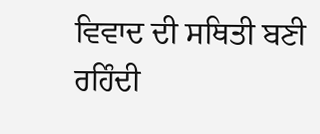ਵਿਵਾਦ ਦੀ ਸਥਿਤੀ ਬਣੀ ਰਹਿੰਦੀ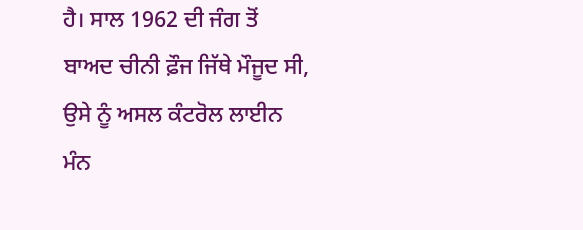ਹੈ। ਸਾਲ 1962 ਦੀ ਜੰਗ ਤੋਂ ਬਾਅਦ ਚੀਨੀ ਫ਼ੌਜ ਜਿੱਥੇ ਮੌਜੂਦ ਸੀ, ਉਸੇ ਨੂੰ ਅਸਲ ਕੰਟਰੋਲ ਲਾਈਨ ਮੰਨ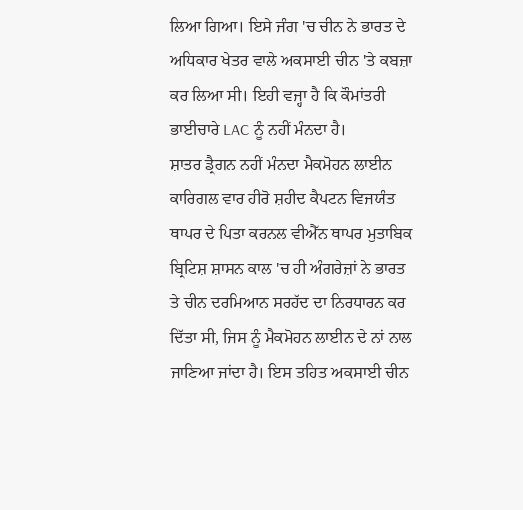ਲਿਆ ਗਿਆ। ਇਸੇ ਜੰਗ 'ਚ ਚੀਨ ਨੇ ਭਾਰਤ ਦੇ ਅਧਿਕਾਰ ਖੇਤਰ ਵਾਲੇ ਅਕਸਾਈ ਚੀਨ 'ਤੇ ਕਬਜ਼ਾ ਕਰ ਲਿਆ ਸੀ। ਇਹੀ ਵਜ੍ਹਾ ਹੈ ਕਿ ਕੌਮਾਂਤਰੀ ਭਾਈਚਾਰੇ LAC ਨੂੰ ਨਹੀਂ ਮੰਨਦਾ ਹੈ।
ਸ਼ਾਤਰ ਡ੍ਰੈਗਨ ਨਹੀਂ ਮੰਨਦਾ ਮੈਕਮੋਹਨ ਲਾਈਨ
ਕਾਰਿਗਲ ਵਾਰ ਹੀਰੋ ਸ਼ਹੀਦ ਕੈਪਟਨ ਵਿਜਯੰਤ ਥਾਪਰ ਦੇ ਪਿਤਾ ਕਰਨਲ ਵੀਐੱਨ ਥਾਪਰ ਮੁਤਾਬਿਕ ਬ੍ਰਿਟਿਸ਼ ਸ਼ਾਸਨ ਕਾਲ 'ਚ ਹੀ ਅੰਗਰੇਜ਼ਾਂ ਨੇ ਭਾਰਤ ਤੇ ਚੀਨ ਦਰਮਿਆਨ ਸਰਹੱਦ ਦਾ ਨਿਰਧਾਰਨ ਕਰ ਦਿੱਤਾ ਸੀ, ਜਿਸ ਨੂੰ ਮੈਕਮੋਹਨ ਲਾਈਨ ਦੇ ਨਾਂ ਨਾਲ ਜਾਣਿਆ ਜਾਂਦਾ ਹੈ। ਇਸ ਤਹਿਤ ਅਕਸਾਈ ਚੀਨ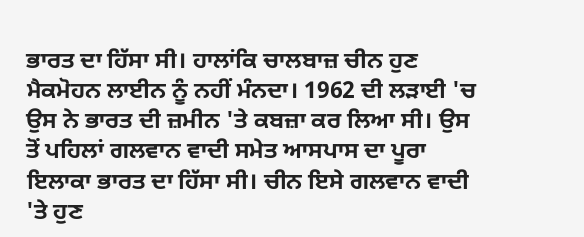ਭਾਰਤ ਦਾ ਹਿੱਸਾ ਸੀ। ਹਾਲਾਂਕਿ ਚਾਲਬਾਜ਼ ਚੀਨ ਹੁਣ ਮੈਕਮੋਹਨ ਲਾਈਨ ਨੂੰ ਨਹੀਂ ਮੰਨਦਾ। 1962 ਦੀ ਲੜਾਈ 'ਚ ਉਸ ਨੇ ਭਾਰਤ ਦੀ ਜ਼ਮੀਨ 'ਤੇ ਕਬਜ਼ਾ ਕਰ ਲਿਆ ਸੀ। ਉਸ ਤੋਂ ਪਹਿਲਾਂ ਗਲਵਾਨ ਵਾਦੀ ਸਮੇਤ ਆਸਪਾਸ ਦਾ ਪੂਰਾ ਇਲਾਕਾ ਭਾਰਤ ਦਾ ਹਿੱਸਾ ਸੀ। ਚੀਨ ਇਸੇ ਗਲਵਾਨ ਵਾਦੀ 'ਤੇ ਹੁਣ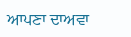ਆਪਣਾ ਦਾਅਵਾ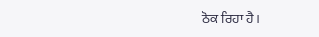ਠੋਕ ਰਿਹਾ ਹੈ।